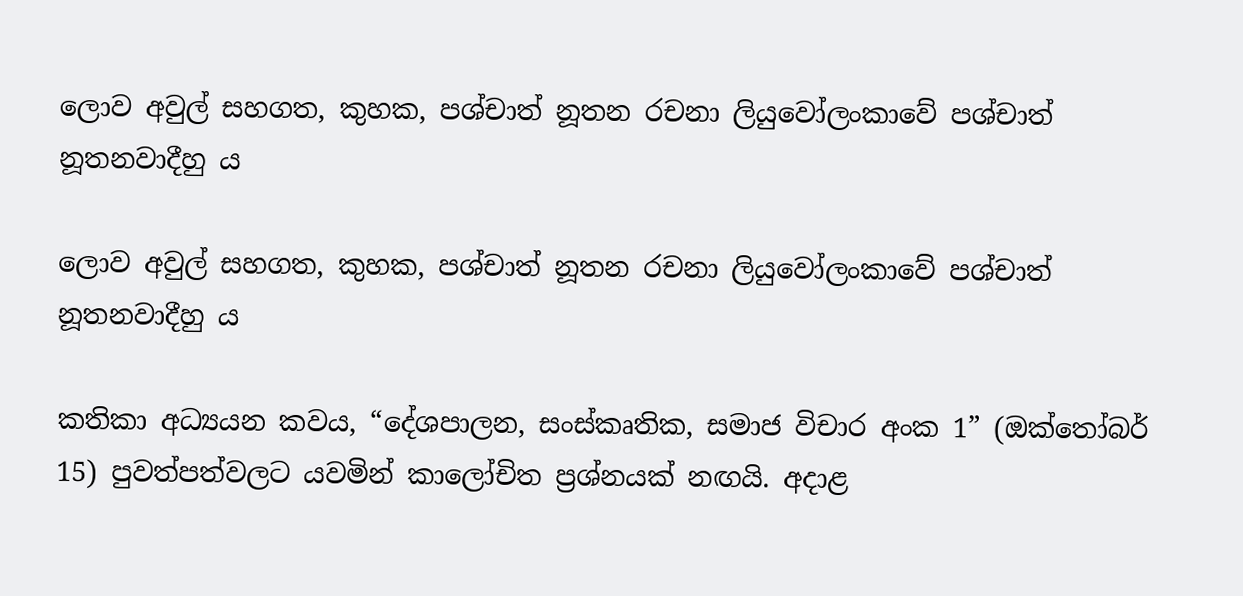ලොව අවුල් සහගත, කුහක, පශ්චාත් නූතන රචනා ලියුවෝලංකාවේ පශ්චාත් නූතනවාදීහු ය

ලොව අවුල් සහගත, කුහක, පශ්චාත් නූතන රචනා ලියුවෝලංකාවේ පශ්චාත් නූතනවාදීහු ය

කතිකා අධ්‍යයන කවය, “දේශපාලන, සංස්කෘතික, සමාජ විචාර අංක 1” (ඔක්තෝබර් 15) පුවත්පත්වලට යවමින් කාලෝචිත ප්‍රශ්නයක් නඟයි. අදාළ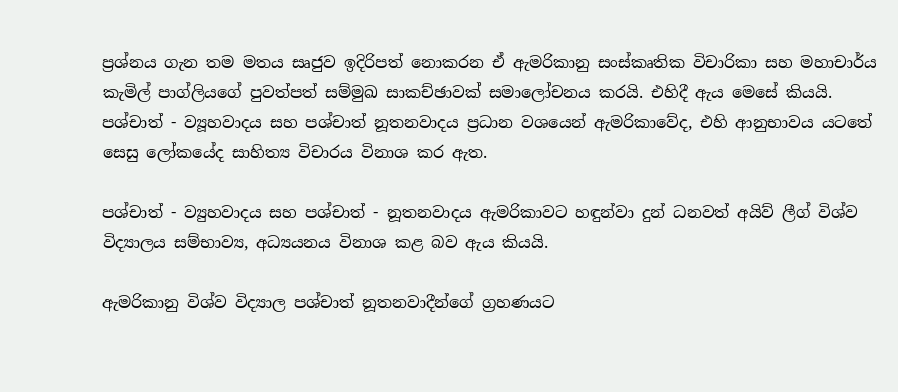ප්‍රශ්නය ගැන තම මතය සෘජුව ඉදිරිපත් නොකරන ඒ ඇමරිකානු සංස්කෘතික විචාරිකා සහ මහාචාර්ය කැමිල් පාග්ලියගේ පුවත්පත් සම්මුඛ සාකච්ඡාවක් සමාලෝචනය කරයි. එහිදී ඇය මෙසේ කියයි. පශ්චාත් - ව්‍යූහවාදය සහ පශ්චාත් නූතනවාදය ප්‍රධාන වශයෙන් ඇමරිකාවේද, එහි ආනුභාවය යටතේ සෙසු ලෝකයේද සාහිත්‍ය විචාරය විනාශ කර ඇත.

පශ්චාත් - ව්‍යුහවාදය සහ පශ්චාත් - නූතනවාදය ඇමරිකාවට හඳුන්වා දුන් ධනවත් අයිව් ලීග් විශ්ව විද්‍යාලය සම්භාව්‍ය, අධ්‍යයනය විනාශ කළ බව ඇය කියයි.

ඇමරිකානු විශ්ව විද්‍යාල පශ්චාත් නූතනවාදීන්ගේ ග්‍රහණයට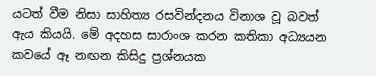යටත් වීම නිසා සාහිත්‍ය රසවින්දනය විනාශ වූ බවත් ඇය කියයි. මේ අදහස සාරාංශ කරන කතිකා අධ්‍යයන කවයේ ඈ නඟන කිසිදු ප්‍රශ්නයක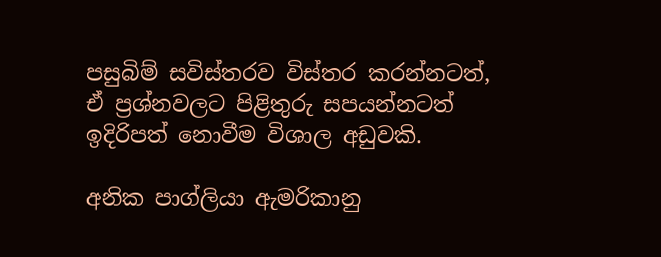පසුබිම් සවිස්තරව විස්තර කරන්නටත්, ඒ ප්‍රශ්නවලට පිළිතුරු සපයන්නටත් ඉදිරිපත් නොවීම විශාල අඩුවකි.

අනික පාග්ලියා ඇමරිකානු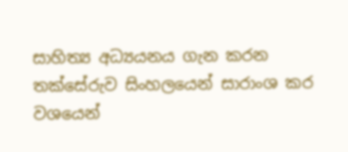සාහිත්‍ය අධ්‍යයනය ගැන කරන තක්සේරුව සිංහලයෙන් සාරාංශ කර වශයෙන්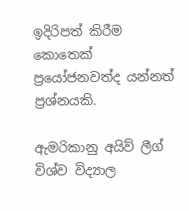ඉදිරිපත් කිරීම කොතෙක් ප්‍රයෝජනවත්ද යන්නත් ප්‍රශ්නයකි.

ඇමරිකානු අයිව් ලීග් විශ්ව විද්‍යාල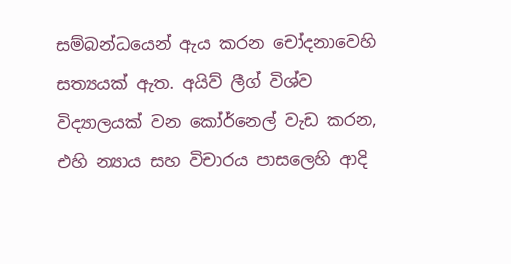සම්බන්ධයෙන් ඇය කරන චෝදනාවෙහි සත්‍යයක් ඇත. අයිව් ලීග් විශ්ව විද්‍යාලයක් වන කෝර්නෙල් වැඩ කරන, එහි න්‍යාය සහ විචාරය පාසලෙහි ආදි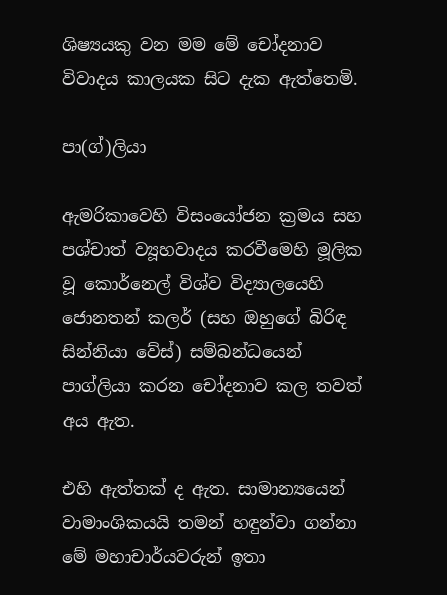ශිෂ්‍යයකු වන මම මේ චෝදනාව විවාදය කාලයක සිට දැක ඇත්තෙමි.

පා(ග්)ලියා

ඇමරිකාවෙහි විසංයෝජන ක්‍රමය සහ පශ්චාත් ව්‍යූහවාදය කරවීමෙහි මූලික වූ කොර්නෙල් විශ්ව විද්‍යාලයෙහි ජොනතන් කලර් (සහ ඔහුගේ බිරිඳ සින්නියා වේස්) සම්බන්ධයෙන් පාග්ලියා කරන චෝදනාව කල තවත් අය ඇත.

එහි ඇත්තක් ද ඇත. සාමාන්‍යයෙන් වාමාංශිකයයි තමන් හඳුන්වා ගන්නා මේ මහාචාර්යවරුන් ඉතා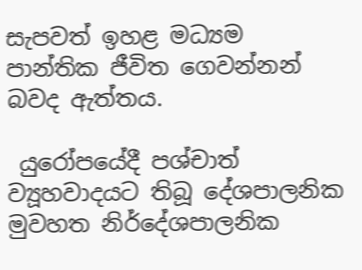සැපවත් ඉහළ මධ්‍යම පාන්තික ජීවිත ගෙවන්නන් බවද ඇත්තය.

 යුරෝපයේදී පශ්චාත් ව්‍යූහවාදයට තිබූ දේශපාලනික මුවහත නිර්දේශපාලනික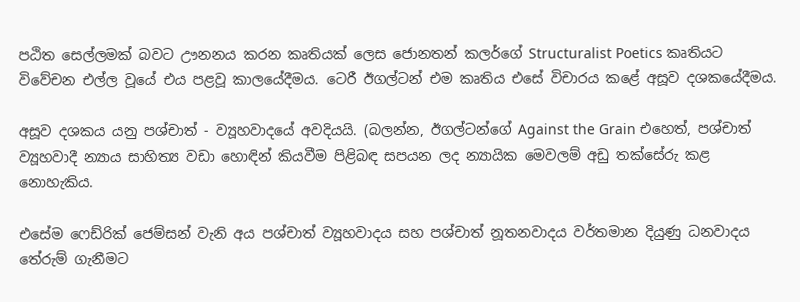පඨිත සෙල්ලමක් බවට ඌනනය කරන කෘතියක් ලෙස ජොනතන් කලර්ගේ Structuralist Poetics කෘතියට විවේචන එල්ල වූයේ එය පළවූ කාලයේදීමය. ටෙරී ඊගල්ටන් එම කෘතිය එසේ විචාරය කළේ අසූව දශකයේදීමය.

අසූව දශකය යනු පශ්චාත් - ව්‍යූහවාදයේ අවදියයි. (බලන්න, ඊගල්ටන්ගේ Against the Grain එහෙත්, පශ්චාත් ව්‍යූහවාදී න්‍යාය සාහිත්‍ය වඩා හොඳින් කියවීම පිළිබඳ සපයන ලද න්‍යායික මෙවලම් අඩු තක්සේරු කළ නොහැකිය.

එසේම ෆෙඩ්රික් ජෙම්සන් වැනි අය පශ්චාත් ව්‍යූහවාදය සහ පශ්චාත් නූතනවාදය වර්තමාන දියුණු ධනවාදය තේරුම් ගැනීමට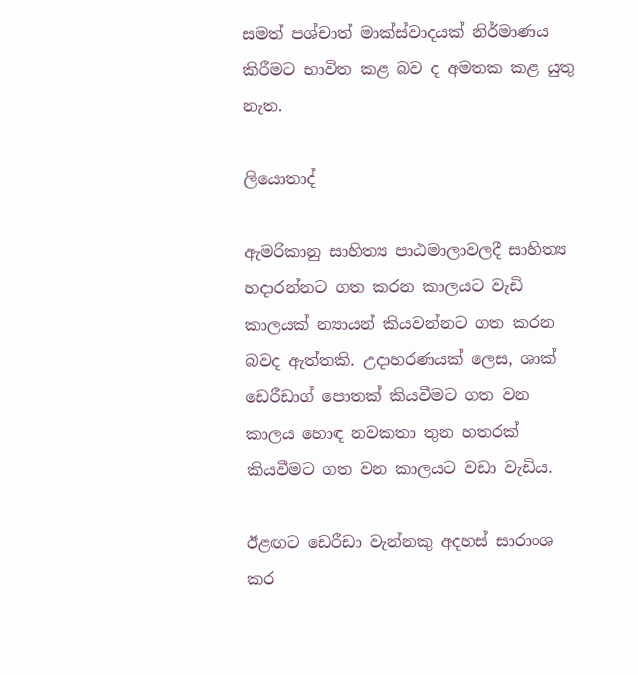සමත් පශ්චාත් මාක්ස්වාදයක් නිර්මාණය කිරීමට භාවිත කළ බව ද අමතක කළ යුතු නැත.

ලියොතාද්

ඇමරිකානු සාහිත්‍ය පාඨමාලාවලදී සාහිත්‍ය හදාරන්නට ගත කරන කාලයට වැඩි කාලයක් න්‍යායන් කියවන්නට ගත කරන බවද ඇත්තකි. උදාහරණයක් ලෙස, ශාක් ඩෙරීඩාග් පොතක් කියවීමට ගත වන කාලය හොඳ නවකතා තුන හතරක් කියවීමට ගත වන කාලයට වඩා වැඩිය.

ඊළඟට ඩෙරීඩා වැන්නකු අදහස් සාරාංශ කර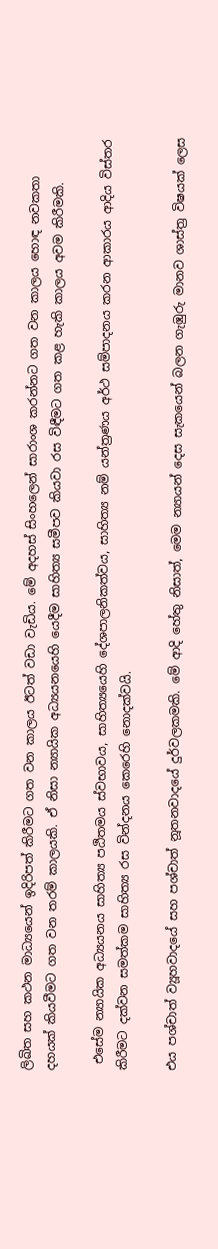ලිඛිත සහ කථන මාධ්‍යයෙන් ඉදිරිපත් කිරීමට ගත වන කාලය ඊටත් වඩා වැඩිය. මේ අදහස් සිංහලෙන් සාරාංශ කරන්නට ගත වන කාලය හොඳ නවකතා දහයක් කියවීමට ගත වන තරම් කාලයකි. ඒ නිසා න්‍යායික අධ්‍යයනයෙහි යෙදීම සාහිත්‍ය සමීපව කියවා රස විඳීමට ගත කළ හැකි කාලය අවම කිරීමකි.

 එසේම න්‍යායික අධ්‍යයනය සාහිත්‍ය පඨිතමය ස්වභාවය, සාහිත්‍යයෙහි දේශපාලනිකත්වය, සාහිත්‍ය නම් යන්ත්‍රණය අර්ථ සම්පාදනය කරන ආකාරය ආදිය විස්තර කිරීමට දක්වන සමත්කම සාහිත්‍ය රස වින්දනය කෙරෙහි නොදක්වයි.

එය පශ්චාත් ව්‍යූහවාදයේ සහ පශ්චාත් නූතනවාදයේ දුර්වලකමකි. මේ ආදි හේතු නිසාත්, මෙම න්‍යායන් දෙස සැකයෙන් බලන ගැඹුරු මානව ශාස්ත්‍ර විෂයක් ලෙස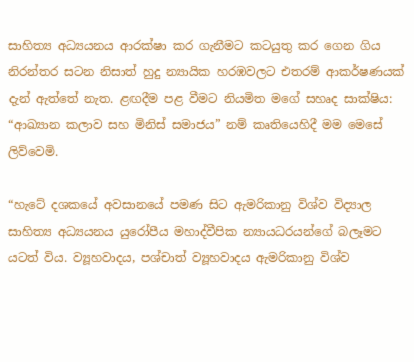සාහිත්‍ය අධ්‍යයනය ආරක්ෂා කර ගැනීමට කටයුතු කර ගෙන ගිය නිරන්තර සටන නිසාත් හුදු න්‍යායික හරඹවලට එතරම් ආකර්ෂණයක් දැන් ඇත්තේ නැත. ළඟදීම පළ වීමට නියමිත මගේ සහෘද සාක්ෂිය: “ආඛ්‍යාන කලාව සහ මිනිස් සමාජය” නම් කෘතියෙහිදී මම මෙසේ ලිව්වෙමි.

“හැටේ දශකයේ අවසානයේ පමණ සිට ඇමරිකානු විශ්ව විද්‍යාල සාහිත්‍ය අධ්‍යයනය යුරෝපීය මහාද්වීපික න්‍යායධරයන්ගේ බලෑමට යටත් විය. ව්‍යූහවාදය, පශ්චාත් ව්‍යූහවාදය ඇමරිකානු විශ්ව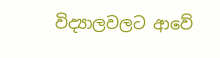විද්‍යාලවලට ආවේ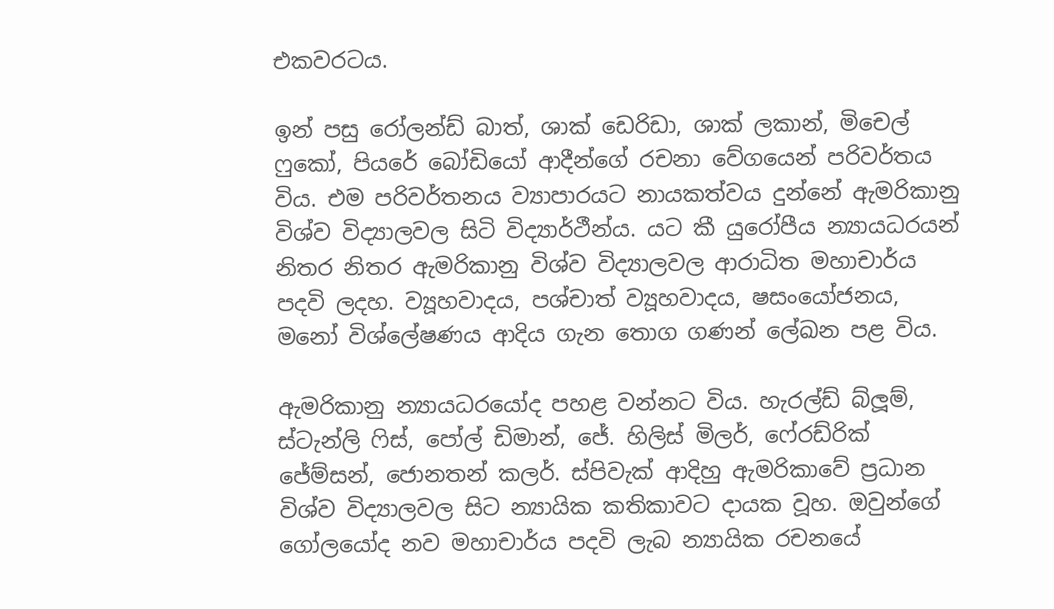එකවරටය.

ඉන් පසු රෝලන්ඩ් බාත්, ශාක් ඩෙරිඩා, ශාක් ලකාන්, මිචෙල් ෆුකෝ, පියරේ බෝඩියෝ ආදීන්ගේ රචනා වේගයෙන් පරිවර්තය විය. එම පරිවර්තනය ව්‍යාපාරයට නායකත්වය දුන්නේ ඇමරිකානු විශ්ව විද්‍යාලවල සිටි විද්‍යාර්ථීන්ය. යට කී යුරෝපීය න්‍යායධරයන් නිතර නිතර ඇමරිකානු විශ්ව විද්‍යාලවල ආරාධිත මහාචාර්ය පදවි ලදහ. ව්‍යූහවාදය, පශ්චාත් ව්‍යූහවාදය, ෂසංයෝජනය, මනෝ විශ්ලේෂණය ආදිය ගැන තොග ගණන් ලේඛන පළ විය.

ඇමරිකානු න්‍යායධරයෝද පහළ වන්නට විය. හැරල්ඩ් බ්ලූම්, ස්ටැන්ලි ෆිස්, පෝල් ඩිමාන්, ජේ. හිලිස් මිලර්, ෆේ‍රඩ්රික් ජේම්සන්, ජොනතන් කලර්. ස්පිවැක් ආදිහු ඇමරිකාවේ ප්‍රධාන විශ්ව විද්‍යාලවල සිට න්‍යායික කතිකාවට දායක වූහ. ඔවුන්ගේ ගෝලයෝද නව මහාචාර්ය පදවි ලැබ න්‍යායික රචනයේ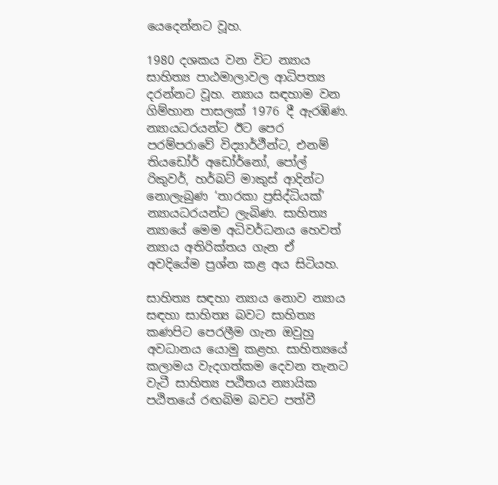යෙදෙන්නට වූහ.

1980 දශකය වන විට න්‍යාය සාහිත්‍ය පාඨමාලාවල ආධිපත්‍ය දරන්නට වූහ. න්‍යාය සඳහාම වන ගිම්හාන පාසලක් 1976 දී ඇරඹිණ. න්‍යායධරයන්ට ඊට පෙර පරම්පරාවේ විද්‍යාර්ථීන්ට, එනම් තියඩෝර් අඩෝර්නෝ, පෝල් රිකුවර්, හර්බට් මාකුස් ආදින්ට නොලැබුණ ‘තාරකා ප්‍රසිද්ධියක්’ න්‍යායධරයන්ට ලැබිණ. සාහිත්‍ය න්‍යායේ මෙම අධිවර්ධනය හෙවත් න්‍යාය අතිරික්තය ගැන ඒ අවදියේම ප්‍රශ්න කළ අය සිටියහ.

සාහිත්‍ය සඳහා න්‍යාය නොව න්‍යාය සඳහා සාහිත්‍ය බවට සාහිත්‍ය කණපිට පෙරලීම ගැන ඔවුහු අවධානය යොමු කළහ. සාහිත්‍යයේ කලාමය වැදගත්කම දෙවන තැනට වැටී සාහිත්‍ය පඨිතය න්‍යායික පඨිතයේ රඟබිම බවට පත්වී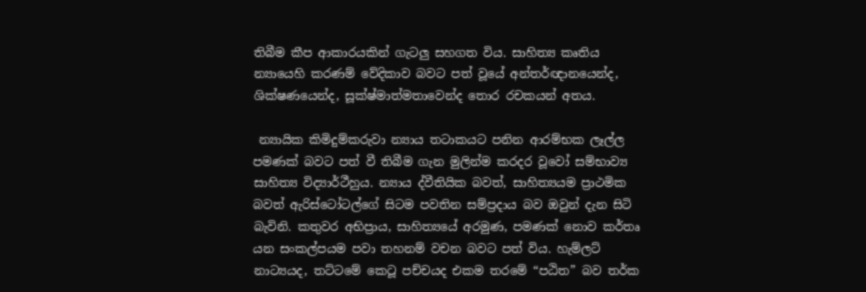තිබීම කීප ආකාරයකින් ගැටලු සහගත විය. සාහිත්‍ය කෘතිය න්‍යායෙහි කරණම් වේදිකාව බවට පත් වූයේ අන්තර්ඥානයෙන්ද, ශික්ෂණයෙන්ද, සූක්ෂ්මාත්මතාවෙන්ද තොර රචකයන් අතය.

 න්‍යායික කිමිදුම්කරුවා න්‍යාය තටාකයට පනින ආරම්භක ලෑල්ල පමණක් බවට පත් වී තිබීම ගැන මුලින්ම කරදර වූවෝ සම්භාව්‍ය සාහිත්‍ය විද්‍යාර්ථීහුය. න්‍යාය ද්වීතියික බවත්, සාහිත්‍යයම ප්‍රාථමික බවත් ඇරිස්ටෝටල්ගේ සිටම පවතින සම්ප්‍රදාය බව ඔවුන් දැන සිටි බැවිනි. කතුවර අභිප්‍රාය, සාහිත්‍යයේ අරමුණ, පමණක් නොව කර්තෘ යන සංකල්පයම පවා තහනම් වචන බවට පත් විය. හැම්ලට් නාට්‍යයද, තට්ටමේ කෙටූ පච්චයද එකම තරමේ “පඨිත” බව තර්ක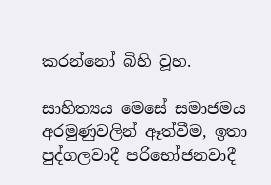කරන්නෝ බිහි වූහ.

සාහිත්‍යය මෙසේ සමාජමය අරමුණුවලින් ඈත්වීම, ඉතා පුද්ගලවාදී පරිභෝජනවාදී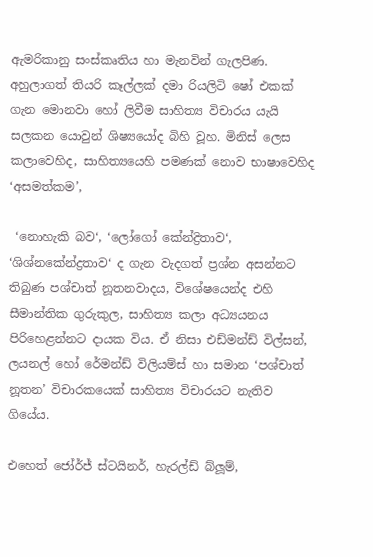ඇමරිකානු සංස්කෘතිය හා මැනවින් ගැලපිණ. අහුලාගත් තියරි කෑල්ලක් දමා රියලිටි ෂෝ එකක් ගැන මොනවා හෝ ලිවීම සාහිත්‍ය විචාරය යැයි සලකන යොවුන් ශිෂ්‍යයෝද බිහි වූහ. මිනිස් ලෙස කලාවෙහිද, සාහිත්‍යයෙහි පමණක් නොව භාෂාවෙහිද ‘අසමත්කම’,

 ‘නොහැකි බව‘, ‘ලෝගෝ කේන්ද්‍රිතාව‘, ‘ශිශ්නකේන්ද්‍රතාව‘ ද ගැන වැදගත් ප්‍රශ්න අසන්නට තිබුණ පශ්චාත් නූතනවාදය, විශේෂයෙන්ද එහි සීමාන්තික ගුරුකුල, සාහිත්‍ය කලා අධ්‍යයනය පිරිහෙළන්නට දායක විය. ඒ නිසා එඩ්මන්ඩ් විල්සන්, ලයනල් හෝ රේමන්ඩ් විලියම්ස් හා සමාන ‘පශ්චාත් නූතන’ විචාරකයෙක් සාහිත්‍ය විචාරයට නැතිව ගියේය.

එහෙත් ජෝර්ජ් ස්ටයිනර්, හැරල්ඩ් බ්ලූම්,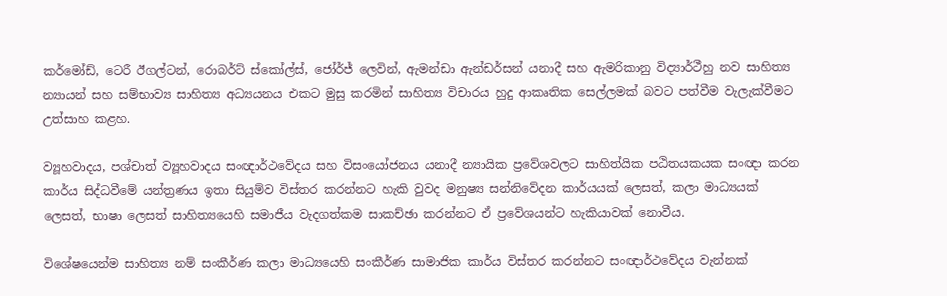කර්මෝඩ්, ටෙරී ඊගල්ටන්, රොබර්ට් ස්කෝල්ස්, ජෝර්ජ් ලෙවින්, ඇමන්ඩා ඇන්ඩර්සන් යනාදී සහ ඇමරිකානු විද්‍යාර්ථීහු නව සාහිත්‍ය න්‍යායන් සහ සම්භාව්‍ය සාහිත්‍ය අධ්‍යයනය එකට මුසු කරමින් සාහිත්‍ය විචාරය හුදු ආකෘතික සෙල්ලමක් බවට පත්වීම වැලැක්වීමට උත්සාහ කළහ.

ව්‍යූහවාදය, පශ්චාත් ව්‍යූහවාදය සංඥාර්ථවේදය සහ විසංයෝජනය යනාදී න්‍යායික ප්‍රවේශවලට සාහිත්යික පඨිතයකයක සංඥා කරන කාර්ය සිද්ධවීමේ යන්ත්‍රණය ඉතා සියුම්ව විස්තර කරන්නට හැකි වුවද මනුෂ්‍ය සන්නිවේදන කාර්යයක් ලෙසත්, කලා මාධ්‍යයක් ලෙසත්, භාෂා ලෙසත් සාහිත්‍යයෙහි සමාජීය වැදගත්කම සාකච්ඡා කරන්නට ඒ ප්‍රවේශයන්ට හැකියාවක් නොවීය.

විශේෂයෙන්ම සාහිත්‍ය නම් සංකීර්ණ කලා මාධ්‍යයෙහි සංකීර්ණ සාමාජික කාර්ය විස්තර කරන්නට සංඥාර්ථවේදය වැන්නක්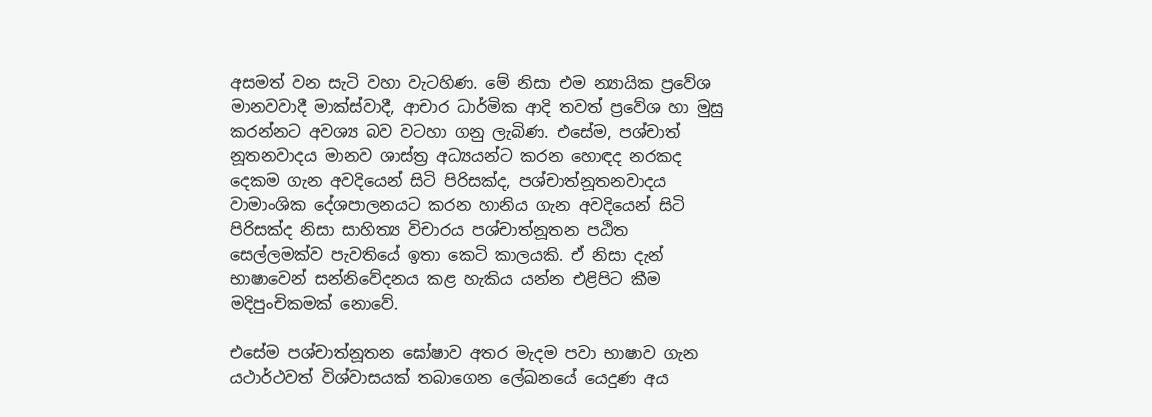අසමත් වන සැටි වහා වැටහිණ. මේ නිසා එම න්‍යායික ප්‍රවේශ මානවවාදී මාක්ස්වාදී, ආචාර ධාර්මික ආදි තවත් ප්‍රවේශ හා මුසු කරන්නට අවශ්‍ය බව වටහා ගනු ලැබිණ. එසේම, පශ්චාත් නූතනවාදය මානව ශාස්ත්‍ර අධ්‍යයන්ට කරන හොඳද නරකද දෙකම ගැන අවදියෙන් සිටි පිරිසක්ද, පශ්චාත්නූතනවාදය වාමාංශික දේශපාලනයට කරන හානිය ගැන අවදියෙන් සිටි පිරිසක්ද නිසා සාහිත්‍ය විචාරය පශ්චාත්නූතන පඨිත සෙල්ලමක්ව පැවතියේ ඉතා කෙටි කාලයකි. ඒ නිසා දැන් භාෂාවෙන් සන්නිවේදනය කළ හැකිය යන්න එළිපිට කීම මදිපුංචිකමක් නොවේ.

එසේම පශ්චාත්නූතන ඝෝෂාව අතර මැදම පවා භාෂාව ගැන යථාර්ථවත් විශ්වාසයක් තබාගෙන ලේඛනයේ යෙදුණ අය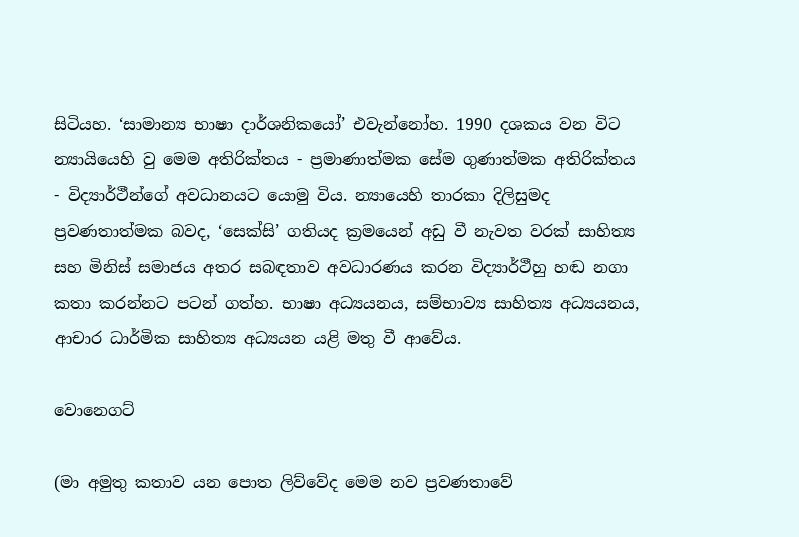සිටියහ. ‘සාමාන්‍ය භාෂා දාර්ශනිකයෝ’ එවැන්නෝහ. 1990 දශකය වන විට න්‍යායියෙහි වු මෙම අතිරික්තය - ප්‍රමාණාත්මක සේම ගුණාත්මක අතිරික්තය - විද්‍යාර්ථීන්ගේ අවධානයට යොමු විය. න්‍යායෙහි තාරකා දිලිසුමද ප්‍රවණතාත්මක බවද, ‘සෙක්සි’ ගතියද ක්‍රමයෙන් අඩු වී නැවත වරක් සාහිත්‍ය සහ මිනිස් සමාජය අතර සබඳතාව අවධාරණය කරන විද්‍යාර්ථීහු හඬ නගා කතා කරන්නට පටන් ගත්හ. භාෂා අධ්‍යයනය, සම්භාව්‍ය සාහිත්‍ය අධ්‍යයනය, ආචාර ධාර්මික සාහිත්‍ය අධ්‍යයන යළි මතු වී ආවේය.

වොනෙගට්

(මා අමුතු කතාව යන පොත ලිව්වේද මෙම නව ප්‍රවණතාවේ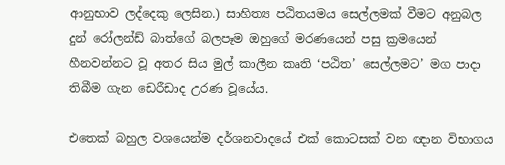ආනුභාව ලද්දෙකු ලෙසින.) සාහිත්‍ය පඨිතයමය සෙල්ලමක් වීමට අනුබල දුන් රෝලන්ඩ් බාත්ගේ බලපෑම ඔහුගේ මරණයෙන් පසු ක්‍රමයෙන් හීනවන්නට වූ අතර සිය මුල් කාලීන කෘති ‘පඨිත’ සෙල්ලමට’ මග පාදා තිබීම ගැන ඩෙරීඩාද උරණ වූයේය.

එතෙක් බහුල වශයෙන්ම දර්ශනවාදයේ එක් කොටසක් වන ඥාන විභාගය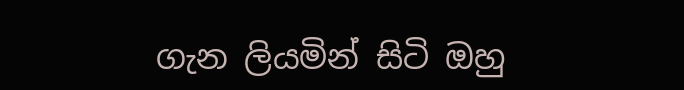ගැන ලියමින් සිටි ඔහු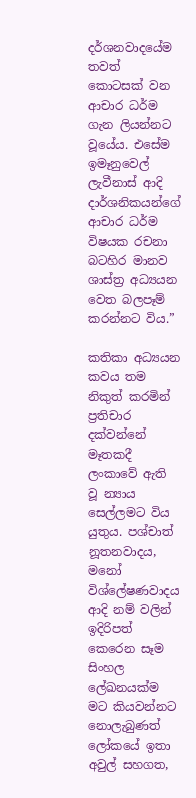දර්ශනවාදයේම තවත් කොටසක් වන ආචාර ධර්ම ගැන ලියන්නට වූයේය. එසේම ඉමෑනුවෙල් ලැවීනාස් ආදි දාර්ශනිකයන්ගේ ආචාර ධර්ම විෂයක රචනා බටහිර මානව ශාස්ත්‍ර අධ්‍යයන වෙත බලපෑම් කරන්නට විය.”

කතිකා අධ්‍යයන කවය තම නිකුත් කරමින් ප්‍රතිචාර දක්වන්නේ මෑතකදී ලංකාවේ ඇති වූ න්‍යාය සෙල්ලමට විය යුතුය. පශ්චාත් නූතනවාදය, මනෝ විශ්ලේෂණවාදය ආදි නම් වලින් ඉදිරිපත් කෙරෙන සෑම සිංහල ලේඛනයක්ම මට කියවන්නට නොලැබුණත් ලෝකයේ ඉතා අවුල් සහගත,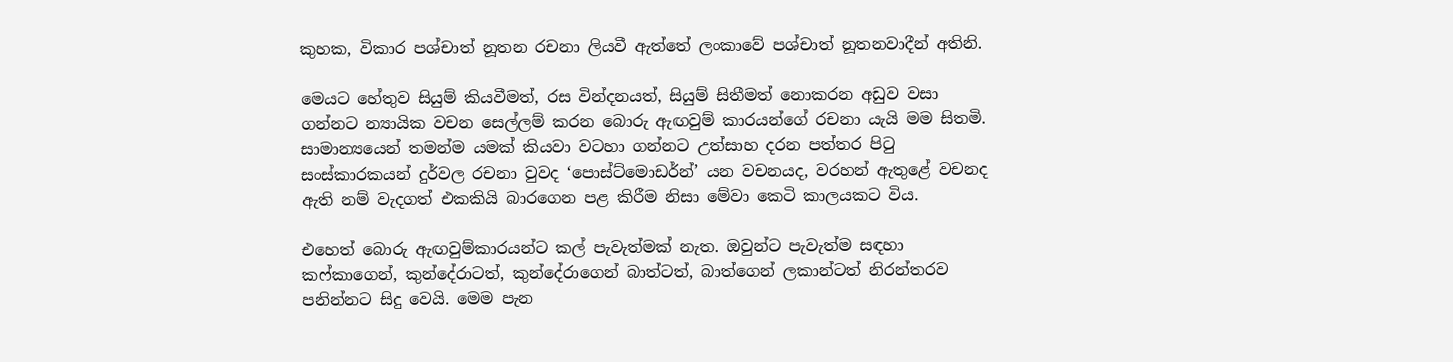කුහක, විකාර පශ්චාත් නූතන රචනා ලියවී ඇත්තේ ලංකාවේ පශ්චාත් නූතනවාදීන් අතිනි.

මෙයට හේතුව සියුම් කියවීමත්, රස වින්දනයත්, සියුම් සිතීමත් නොකරන අඩුව වසා ගන්නට න්‍යායික වචන සෙල්ලම් කරන බොරු ඇඟවුම් කාරයන්ගේ රචනා යැයි මම සිතමි. සාමාන්‍යයෙන් තමන්ම යමක් කියවා වටහා ගන්නට උත්සාහ දරන පත්තර පිටු සංස්කාරකයන් දුර්වල රචනා වුවද ‘පොස්ට්මොඩර්න්’ යන වචනයද, වරහන් ඇතුළේ වචනද ඇති නම් වැදගත් එකකියි බාරගෙන පළ කිරීම නිසා මේවා කෙටි කාලයකට විය.

එහෙත් බොරු ඇඟවුම්කාරයන්ට කල් පැවැත්මක් නැත. ඔවුන්ට පැවැත්ම සඳහා කෆ්කාගෙන්, කුන්දේරාටත්, කුන්දේරාගෙන් බාත්ටත්, බාත්ගෙන් ලකාන්ටත් නිරන්තරව පනින්නට සිදු වෙයි. මෙම පැන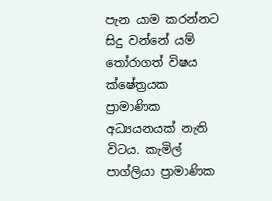පැන යාම කරන්නට සිදු වන්නේ යම් තෝරාගත් විෂය ක්ෂේත්‍රයක ප්‍රාමාණික අධ්‍යයනයක් නැති විටය. කැමිල් පාග්ලියා ප්‍රාමාණික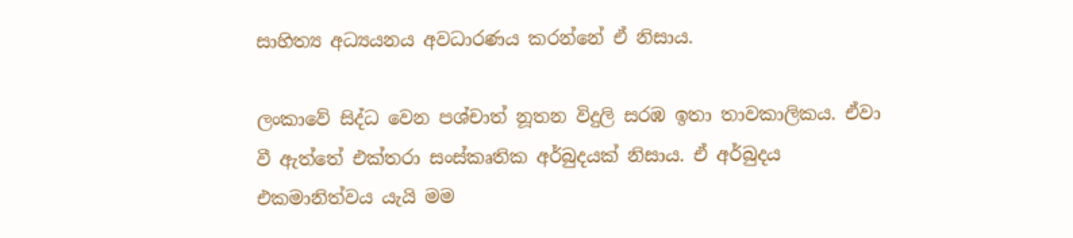සාහිත්‍ය අධ්‍යයනය අවධාරණය කරන්නේ ඒ නිසාය.

ලංකාවේ සිද්ධ වෙන පශ්චාත් නූතන විදුලි සරඹ ඉතා තාවකාලිකය. ඒවා වී ඇත්තේ එක්තරා සංස්කෘතික අර්බුදයක් නිසාය. ඒ අර්බුදය එකමානිත්වය යැයි මම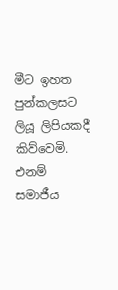මීට ඉහත පුන්කලසට ලියූ ලිපියකදී කිව්වෙමි. එනම් සමාජීය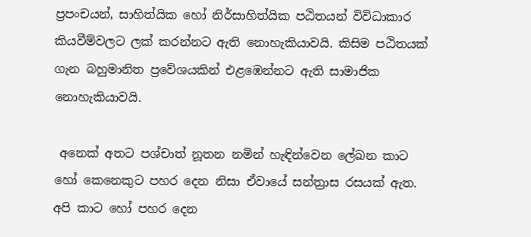ප්‍රපංචයන්, සාහිත්යික හෝ නිර්සාහිත්යික පඨිතයන් විවිධාකාර කියවීම්වලට ලක් කරන්නට ඇති නොහැකියාවයි. කිසිම පඨිතයක් ගැන බහුමානිත ප්‍රවේශයකින් එළඹෙන්නට ඇති සාමාජික නොහැකියාවයි.

 අනෙක් අතට පශ්චාත් නූතන නමින් හැඳින්වෙන ලේඛන කාට හෝ කෙනෙකුට පහර දෙන නිසා ඒවායේ සන්ත්‍රාස රසයක් ඇත. අපි කාට හෝ පහර දෙන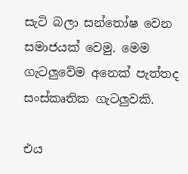සැටි බලා සන්තෝෂ වෙන සමාජයක් වෙමු. මෙම ගැටලුවේම අනෙක් පැත්තද සංස්කෘතික ගැටලුවකි.

එය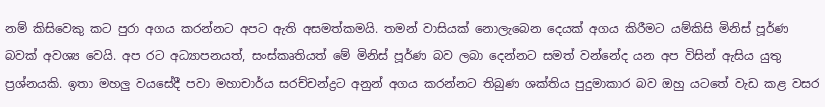නම් කිසිවෙකු කට පුරා අගය කරන්නට අපට ඇති අසමත්කමයි. තමන් වාසියක් නොලැබෙන දෙයක් අගය කිරීමට යම්කිසි මිනිස් පූර්ණ බවක් අවශ්‍ය වෙයි. අප රට අධ්‍යාපනයත්, සංස්කෘතියත් මේ මිනිස් පූර්ණ බව ලබා දෙන්නට සමත් වන්නේද යන අප විසින් ඇසිය යුතු ප්‍රශ්නයකි. ඉතා මහලු වයසේදී පවා මහාචාර්ය සරච්චන්ද්‍රට අනුන් අගය කරන්නට තිබුණ ශක්තිය පුදුමාකාර බව ඔහු යටතේ වැඩ කළ වසර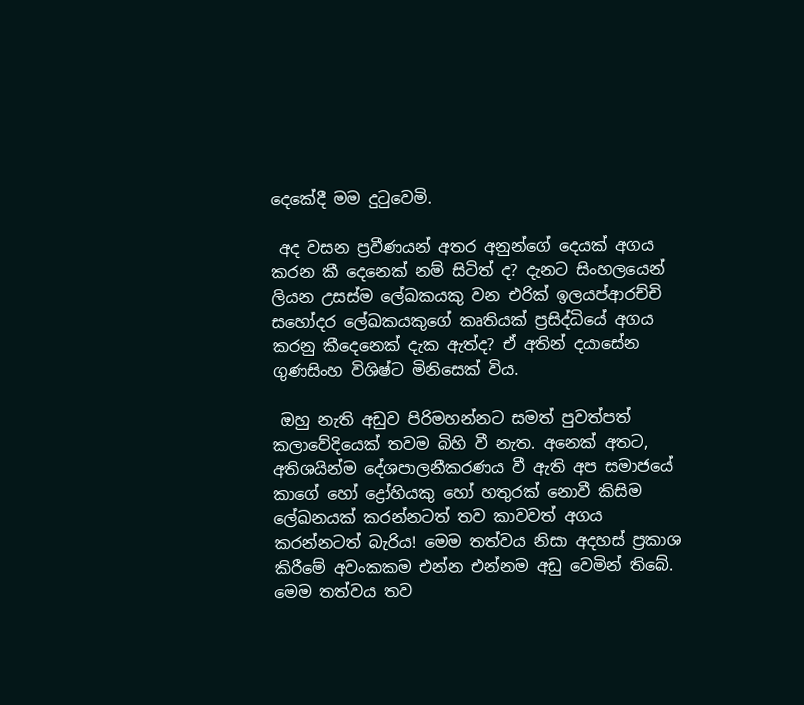දෙකේදී මම දුටුවෙමි.

 අද වසන ප්‍රවීණයන් අතර අනුන්ගේ දෙයක් අගය කරන කී දෙනෙක් නම් සිටිත් ද? දැනට සිංහලයෙන් ලියන උසස්ම ලේඛකයකු වන එරික් ඉලයප්ආරච්චි සහෝදර ලේඛකයකුගේ කෘතියක් ප්‍රසිද්ධියේ අගය කරනු කීදෙනෙක් දැක ඇත්ද? ඒ අතින් දයාසේන ගුණසිංහ විශිෂ්ට මිනිසෙක් විය.

 ඔහු නැති අඩුව පිරිමහන්නට සමත් පුවත්පත් කලාවේදියෙක් තවම බිහි වී නැත. අනෙක් අතට, අතිශයින්ම දේශපාලනීකරණය වී ඇති අප සමාජයේ කාගේ හෝ ද්‍රෝහියකු හෝ හතුරක් නොවී කිසිම ලේඛනයක් කරන්නටත් තව කාවවත් අගය කරන්නටත් බැරිය! මෙම තත්වය නිසා අදහස් ප්‍රකාශ කිරීමේ අවංකකම එන්න එන්නම අඩු වෙමින් තිබේ. මෙම තත්වය තව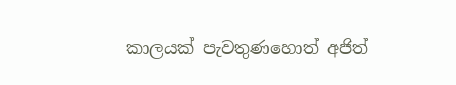කාලයක් පැවතුණහොත් අජිත්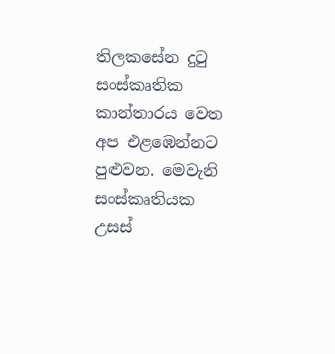තිලකසේන දුටු සංස්කෘතික කාන්තාරය වෙත අප එළඹෙන්නට පුළුවන. මෙවැනි සංස්කෘතියක උසස්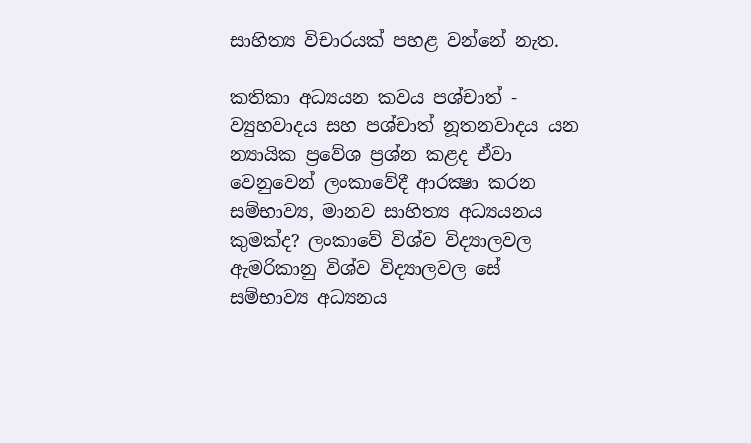සාහිත්‍ය විචාරයක් පහළ වන්නේ නැත.

කතිකා අධ්‍යයන කවය පශ්චාත් - ව්‍යුහවාදය සහ පශ්චාත් නූතනවාදය යන න්‍යායික ප්‍රවේශ ප්‍රශ්න කළද ඒවා වෙනුවෙන් ලංකාවේදී ආරක්‍ෂා කරන සම්භාව්‍ය, මානව සාහිත්‍ය අධ්‍යයනය කුමක්ද? ලංකාවේ විශ්ව විද්‍යාලවල ඇමරිකානු විශ්ව විද්‍යාලවල සේ සම්භාව්‍ය අධ්‍යනය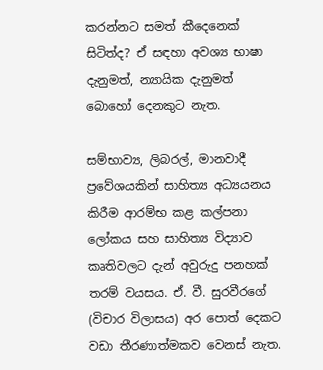කරන්නට සමත් කීදෙනෙක් සිටිත්ද? ඒ සඳහා අවශ්‍ය භාෂා දැනුමත්, න්‍යායික දැනුමත් බොහෝ දෙනකුට නැත.

සම්භාව්‍ය, ලිබරල්, මානවාදී ප්‍රවේශයකින් සාහිත්‍ය අධ්‍යයනය කිරීම ආරම්භ කළ කල්පනා ලෝකය සහ සාහිත්‍ය විද්‍යාව කෘතිවලට දැන් අවුරුදු පනහක් තරම් වයසය. ඒ. වී. සුරවීරගේ (විචාර විලාසය) අර පොත් දෙකට වඩා තීරණාත්මකව වෙනස් නැත.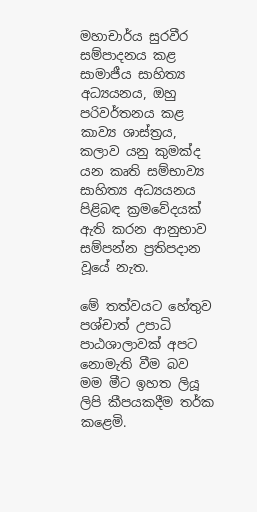මහාචාර්ය සුරවීර සම්පාදනය කළ සාමාජීය සාහිත්‍ය අධ්‍යයනය, ඔහු පරිවර්තනය කළ කාව්‍ය ශාස්ත්‍රය, කලාව යනු කුමක්ද යන කෘති සම්භාව්‍ය සාහිත්‍ය අධ්‍යයනය පිළිබඳ ක්‍රමවේදයක් ඇති කරන ආනුභාව සම්පන්න ප්‍රතිපදාන වූයේ නැත.

මේ තත්වයට හේතුව පශ්චාත් උපාධි පාඨශාලාවක් අපට නොමැති වීම බව මම මීට ඉහත ලියූ ලිපි කීපයකදීම තර්ක කළෙමි.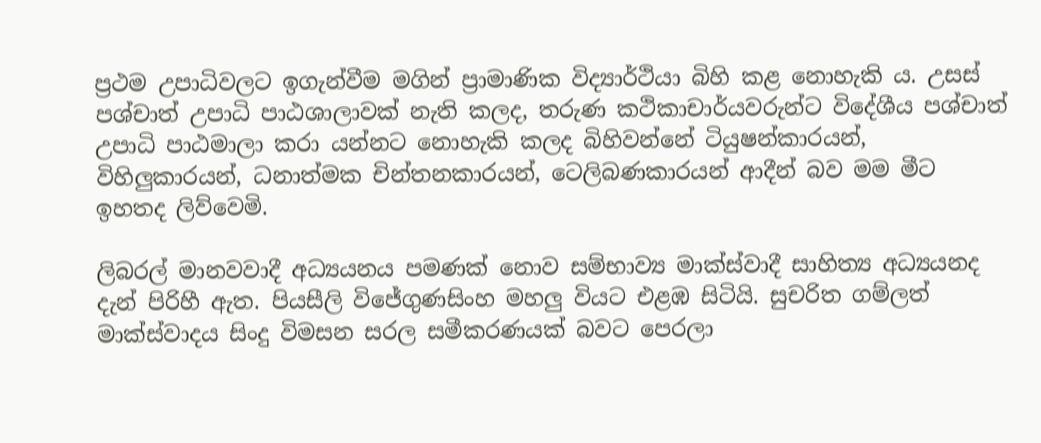ප්‍රථම උපාධිවලට ඉගැන්වීම මගින් ප්‍රාමාණික විද්‍යාර්ථියා බිහි කළ නොහැකි ය. උසස් පශ්චාත් උපාධි පාඨශාලාවක් නැති කලද, තරුණ කථිකාචාර්යවරුන්ට විදේශීය පශ්චාත් උපාධි පාඨමාලා කරා යන්නට නොහැකි කලද බිහිවන්නේ ටියුෂන්කාරයන්, විහිලුකාරයන්, ධනාත්මක චින්තනකාරයන්, ටෙලිබණකාරයන් ආදීන් බව මම මීට ඉහතද ලිව්වෙමි.

ලිබරල් මානවවාදී අධ්‍යයනය පමණක් නොව සම්භාව්‍ය මාක්ස්වාදී සාහිත්‍ය අධ්‍යයනද දැන් පිරිහී ඇත. පියසීලි විජේගුණසිංහ මහලු වියට එළඹ සිටියි. සුචරිත ගම්ලත් මාක්ස්වාදය සිංදු විමසන සරල සමීකරණයක් බවට පෙරලා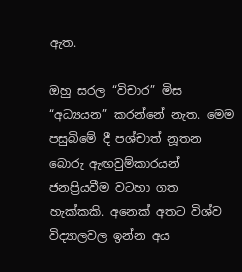ඇත.

ඔහු සරල “විචාර” මිස “අධ්‍යයන” කරන්නේ නැත. මෙම පසුබිමේ දී පශ්චාත් නූතන බොරු ඇඟවුම්කාරයන් ජනප්‍රියවීම වටහා ගත හැක්කකි. අනෙක් අතට විශ්ව විද්‍යාලවල ඉන්න අය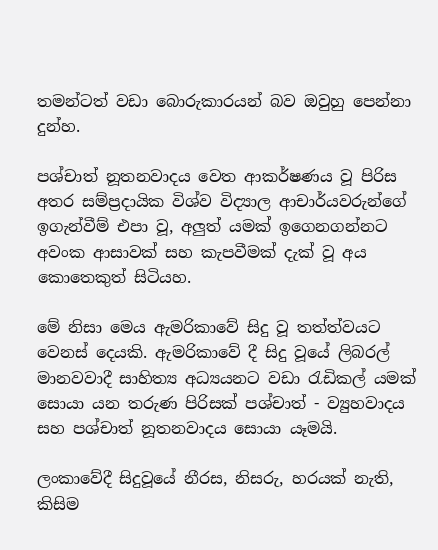තමන්ටත් වඩා බොරුකාරයන් බව ඔවුහු පෙන්නා දුන්හ.

පශ්චාත් නූතනවාදය වෙත ආකර්ෂණය වූ පිරිස අතර සම්ප්‍රදායික විශ්ව විද්‍යාල ආචාර්යවරුන්ගේ ඉගැන්වීම් එපා වූ, අලුත් යමක් ඉගෙනගන්නට අවංක ආසාවක් සහ කැපවීමක් දැක් වූ අය කොතෙකුත් සිටියහ.

මේ නිසා මෙය ඇමරිකාවේ සිදු වූ තත්ත්වයට වෙනස් දෙයකි. ඇමරිකාවේ දී සිදු වූයේ ලිබරල් මානවවාදී සාහිත්‍ය අධ්‍යයනට වඩා රැඩිකල් යමක් සොයා යන තරුණ පිරිසක් පශ්චාත් - ව්‍යුහවාදය සහ පශ්චාත් නූතනවාදය සොයා යෑමයි.

ලංකාවේදී සිදුවූයේ නීරස, නිසරු, හරයක් නැති, කිසිම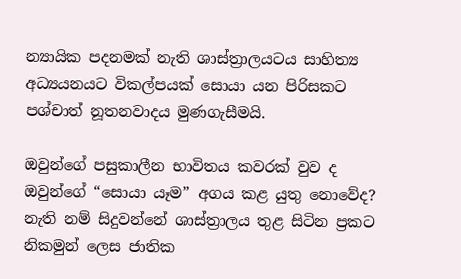න්‍යායික පදනමක් නැති ශාස්ත්‍රාලයටය සාහිත්‍ය අධ්‍යයනයට විකල්පයක් සොයා යන පිරිසකට පශ්චාත් නූතනවාදය මුණගැසීමයි.

ඔවුන්ගේ පසුකාලීන භාවිතය කවරක් වුව ද ඔවුන්ගේ “සොයා යෑම” අගය කළ යුතු නොවේද? නැති නම් සිදුවන්නේ ශාස්ත්‍රාලය තුළ සිටින ප්‍රකට නිකමුන් ලෙස ජාතික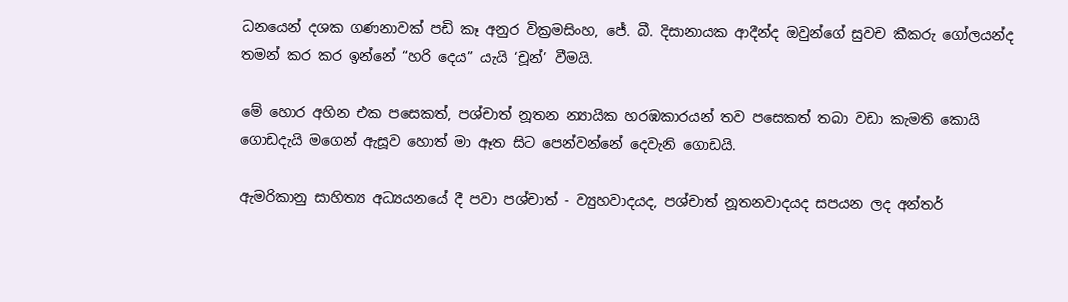ධනයෙන් දශක ගණනාවක් පඩි කෑ අනුර වික්‍රමසිංහ, ජේ. බී. දිසානායක ආදීන්ද ඔවුන්ගේ සුවච කීකරු ගෝලයන්ද තමන් කර කර ඉන්නේ “හරි දෙය” යැයි ‘චූන්’ වීමයි.

මේ හොර අහින එක පසෙකත්, පශ්චාත් නූතන න්‍යායික හරඹකාරයන් තව පසෙකත් තබා වඩා කැමති කොයි ගොඩදැයි මගෙන් ඇසූව හොත් මා ඈත සිට පෙන්වන්නේ දෙවැනි ගොඩයි.

ඇමරිකානු සාහිත්‍ය අධ්‍යයනයේ දී පවා පශ්චාත් - ව්‍යුහවාදයද, පශ්චාත් නූතනවාදයද සපයන ලද අන්තර්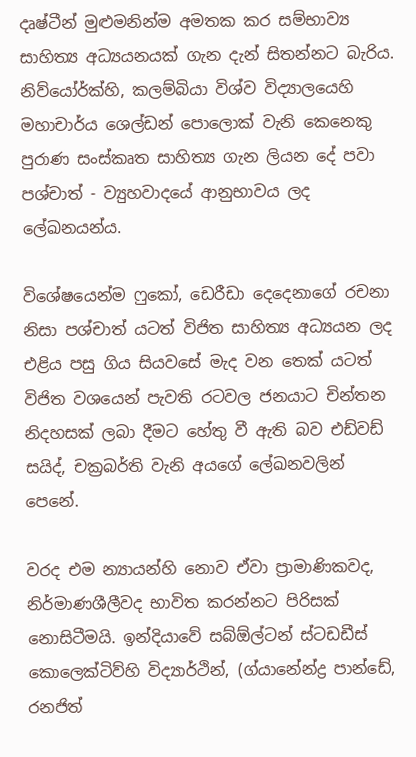දෘෂ්ටීන් මුළුමනින්ම අමතක කර සම්භාව්‍ය සාහිත්‍ය අධ්‍යයනයක් ගැන දැන් සිතන්නට බැරිය. නිව්යෝර්ක්හි, කලම්බියා විශ්ව විද්‍යාලයෙහි මහාචාර්ය ශෙල්ඩන් පොලොක් වැනි කෙනෙකු පුරාණ සංස්කෘත සාහිත්‍ය ගැන ලියන දේ පවා පශ්චාත් - ව්‍යුහවාදයේ ආනුභාවය ලද ලේඛනයන්ය.

විශේෂයෙන්ම ෆුකෝ, ඩෙරීඩා දෙදෙනාගේ රචනා නිසා පශ්චාත් යටත් විජිත සාහිත්‍ය අධ්‍යයන ලද එළිය පසු ගිය සියවසේ මැද වන තෙක් යටත් විජිත වශයෙන් පැවති රටවල ජනයාට චින්තන නිදහසක් ලබා දීමට හේතු වී ඇති බව එඩ්වඩ් සයිද්, චක්‍රබර්ති වැනි අයගේ ලේඛනවලින් පෙනේ.

වරද එම න්‍යායන්හි නොව ඒවා ප්‍රාමාණිකවද, නිර්මාණශීලීවද භාවිත කරන්නට පිරිසක් නොසිටීමයි. ඉන්දියාවේ සබ්ඕල්ටන් ස්ටඩඩීස් කොලෙක්ටිව්හි විද්‍යාර්ථින්, (ග්යානේන්ද්‍ර පාන්ඩේ, රනජිත්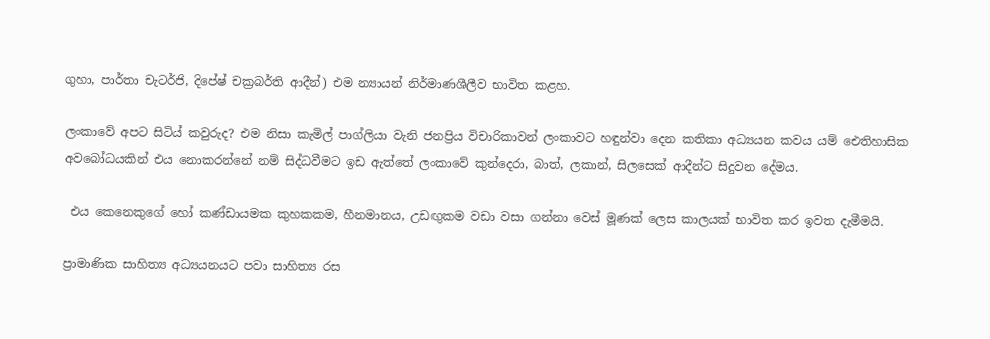ගුහා, පාර්තා චැටර්ජි, දිපේෂ් චක්‍රබර්ති ආදීන්) එම න්‍යායන් නිර්මාණශීලීව භාවිත කළහ.

ලංකාවේ අපට සිටිය් කවුරුද? එම නිසා කැමිල් පාග්ලියා වැනි ජනප්‍රිය විචාරිකාවන් ලංකාවට හඳුන්වා දෙන කතිකා අධ්‍යයන කවය යම් ඓතිහාසික අවබෝධයකින් එය නොකරන්නේ නම් සිද්ධවීමට ඉඩ ඇත්තේ ලංකාවේ කුන්දෙරා, බාත්, ලකාන්, සිලසෙක් ආදීන්ට සිදුවන දේමය.

 එය කෙනෙකුගේ හෝ කණ්ඩායමක කුහකකම, හීනමානය, උඩඟුකම වඩා වසා ගන්නා වෙස් මූණක් ලෙස කාලයක් භාවිත කර ඉවත දැමීමයි.

ප්‍රාමාණික සාහිත්‍ය අධ්‍යයනයට පවා සාහිත්‍ය රස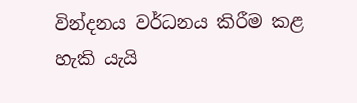වින්දනය වර්ධනය කිරීම කළ හැකි යැයි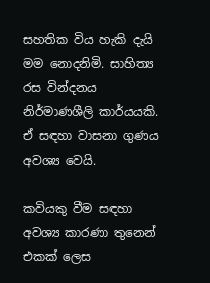සහතික විය හැකි දැයි මම නොදනිමි. සාහිත්‍ය රස වින්දනය නිර්මාණශීලි කාර්යයකි. ඒ සඳහා වාසනා ගුණය අවශ්‍ය වෙයි.

කවියකු වීම සඳහා අවශ්‍ය කාරණා තුනෙන් එකක් ලෙස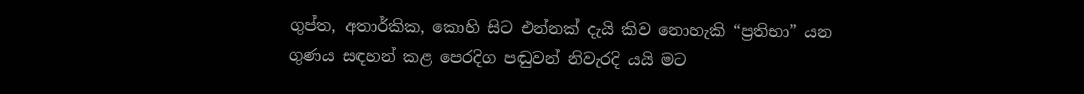ගුප්ත, අතාර්කික, කොහි සිට එන්නක් දැයි කිව නොහැකි “ප්‍රතිභා” යන ගුණය සඳහන් කළ පෙරදිග පඬුවන් නිවැරදි යයි මට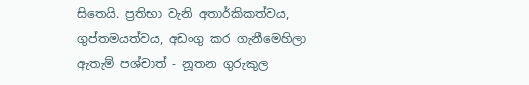සිතෙයි. ප්‍රතිභා වැනි අතාර්කිකත්වය, ගුප්තමයත්වය, අඩංගු කර ගැනීමෙහිලා ඇතැම් පශ්චාත් - නූතන ගුරුකුල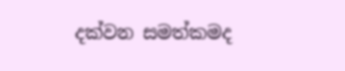දක්වන සමත්කමද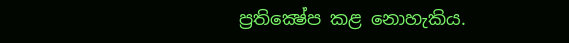ප්‍රතික්‍ෂේප කළ නොහැකිය.